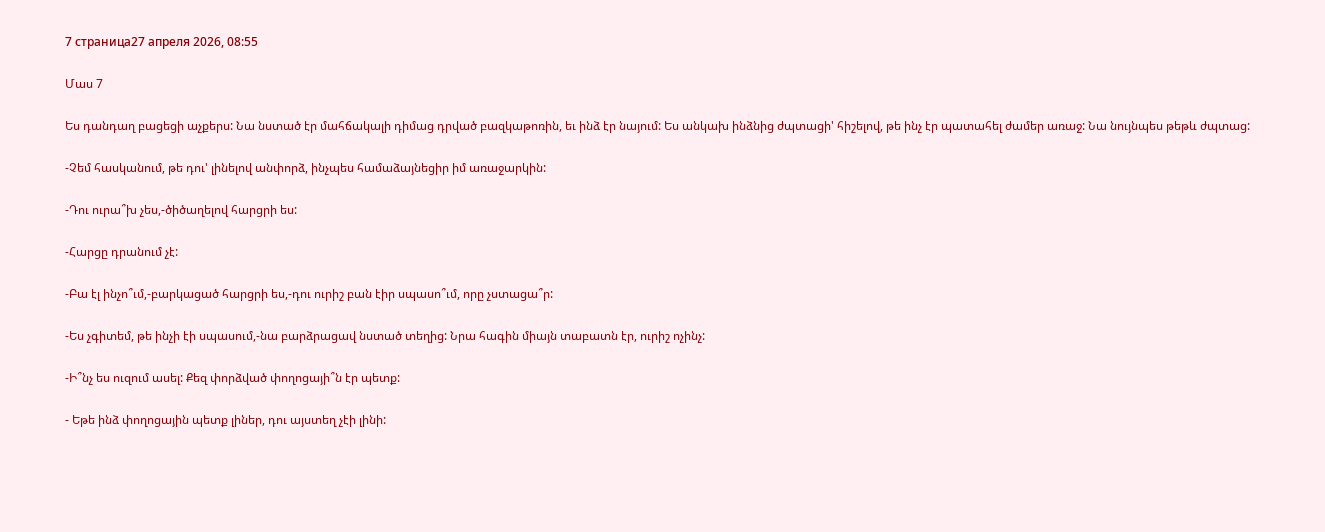7 страница27 апреля 2026, 08:55

Մաս 7

Ես դանդաղ բացեցի աչքերս: Նա նստած էր մահճակալի դիմաց դրված բազկաթոռին, եւ ինձ էր նայում: Ես անկախ ինձնից ժպտացի' հիշելով, թե ինչ էր պատահել ժամեր առաջ: Նա նույնպես թեթև ժպտաց:

-Չեմ հասկանում, թե դու' լինելով անփորձ, ինչպես համաձայնեցիր իմ առաջարկին:

-Դու ուրա՞խ չես,-ծիծաղելով հարցրի ես:

-Հարցը դրանում չէ:

-Բա էլ ինչո՞ւմ,-բարկացած հարցրի ես,-դու ուրիշ բան էիր սպասո՞ւմ, որը չստացա՞ր:

-Ես չգիտեմ, թե ինչի էի սպասում,-նա բարձրացավ նստած տեղից: Նրա հագին միայն տաբատն էր, ուրիշ ոչինչ:

-Ի՞նչ ես ուզում ասել: Քեզ փորձված փողոցայի՞ն էր պետք:

- Եթե ինձ փողոցային պետք լիներ, դու այստեղ չէի լինի: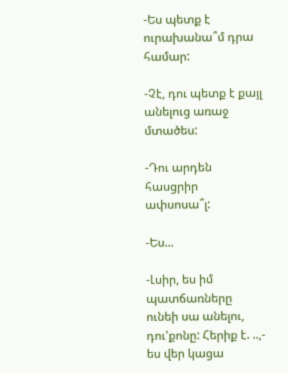-Ես պետք է ուրախանա՞մ դրա համար:

-Չէ, դու պետք է քայլ անելուց առաջ մտածես:

-Դու արդեն հասցրիր ափսոսա՞լ:

-Ես...

-Լսիր, ես իմ պատճառները ունեի սա անելու, դու'քոնը: Հերիք է. ..,- ես վեր կացա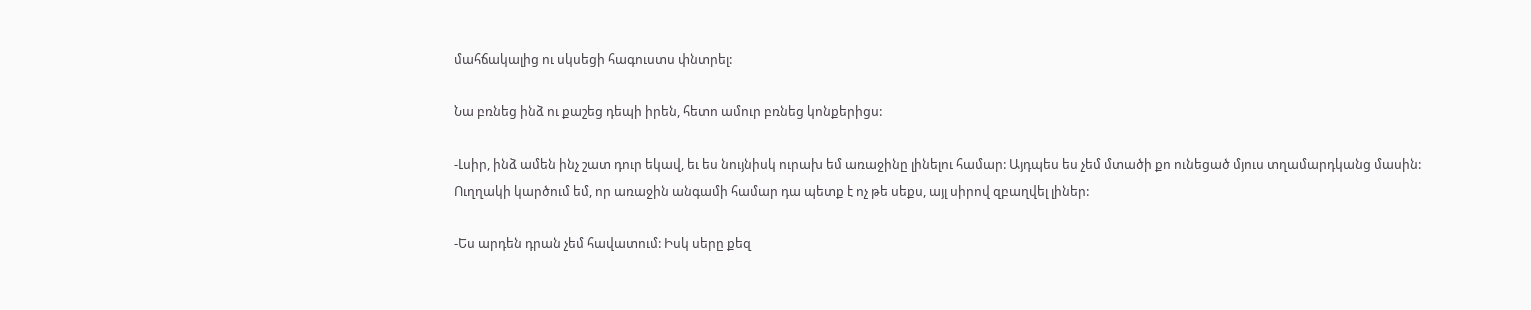մահճակալից ու սկսեցի հագուստս փնտրել:

Նա բռնեց ինձ ու քաշեց դեպի իրեն, հետո ամուր բռնեց կոնքերիցս:

-Լսիր, ինձ ամեն ինչ շատ դուր եկավ, եւ ես նույնիսկ ուրախ եմ առաջինը լինելու համար: Այդպես ես չեմ մտածի քո ունեցած մյուս տղամարդկանց մասին: Ուղղակի կարծում եմ, որ առաջին անգամի համար դա պետք է ոչ թե սեքս, այլ սիրով զբաղվել լիներ:

-Ես արդեն դրան չեմ հավատում: Իսկ սերը քեզ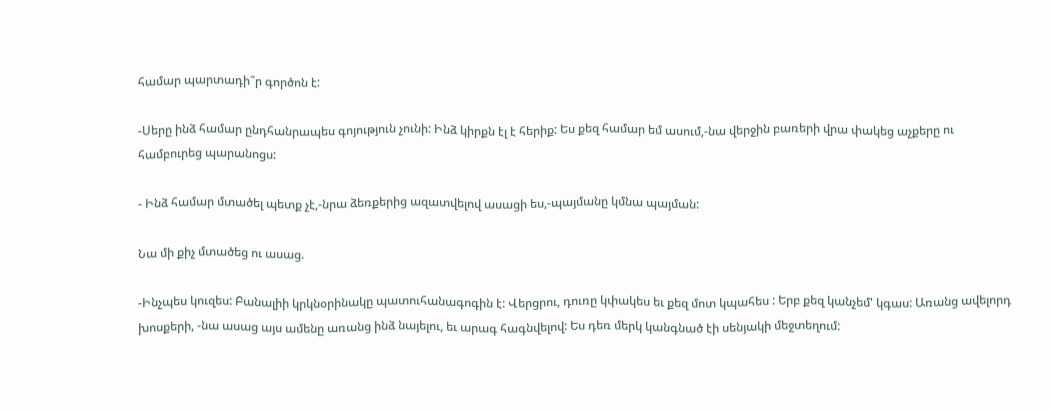համար պարտադի՞ր գործոն է:

-Սերը ինձ համար ընդհանրապես գոյություն չունի: Ինձ կիրքն էլ է հերիք: Ես քեզ համար եմ ասում,-նա վերջին բառերի վրա փակեց աչքերը ու համբուրեց պարանոցս:

- Ինձ համար մտածել պետք չէ,-նրա ձեռքերից ազատվելով ասացի ես,-պայմանը կմնա պայման:

Նա մի քիչ մտածեց ու ասաց.

-Ինչպես կուզես: Բանալիի կրկնօրինակը պատուհանագոգին է: Վերցրու, դուռը կփակես եւ քեզ մոտ կպահես : Երբ քեզ կանչեմ' կգաս: Առանց ավելորդ խոսքերի, -նա ասաց այս ամենը առանց ինձ նայելու, եւ արագ հագնվելով: Ես դեռ մերկ կանգնած էի սենյակի մեջտեղում: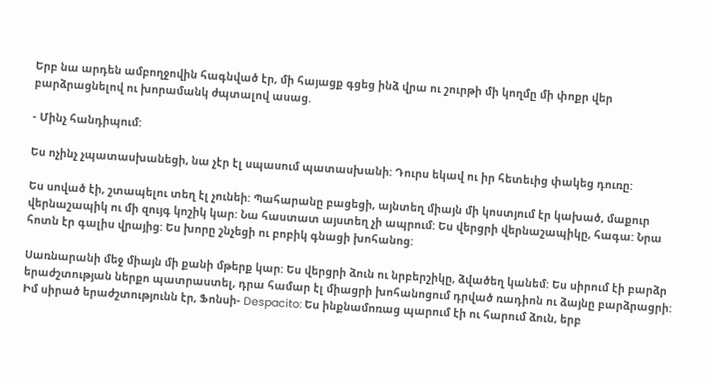Երբ նա արդեն ամբողջովին հագնված էր, մի հայացք գցեց ինձ վրա ու շուրթի մի կողմը մի փոքր վեր բարձրացնելով ու խորամանկ ժպտալով ասաց.

- Մինչ հանդիպում:

Ես ոչինչ չպատասխանեցի, նա չէր էլ սպասում պատասխանի: Դուրս եկավ ու իր հետեւից փակեց դուռը:

Ես սոված էի, շտապելու տեղ էլ չունեի: Պահարանը բացեցի, այնտեղ միայն մի կոստյում էր կախած, մաքուր վերնաշապիկ ու մի զույգ կոշիկ կար: Նա հաստատ այստեղ չի ապրում: Ես վերցրի վերնաշապիկը, հագա: Նրա հոտն էր գալիս վրայից: Ես խորը շնչեցի ու բոբիկ գնացի խոհանոց:

Սառնարանի մեջ միայն մի քանի մթերք կար: Ես վերցրի ձուն ու նրբերշիկը, ձվածեղ կանեմ: Ես սիրում էի բարձր երաժշտության ներքո պատրաստել, դրա համար էլ միացրի խոհանոցում դրված ռադիոն ու ձայնը բարձրացրի: Իմ սիրած երաժշտությունն էր, Ֆոնսի- Despacito: Ես ինքնամոռաց պարում էի ու հարում ձուն, երբ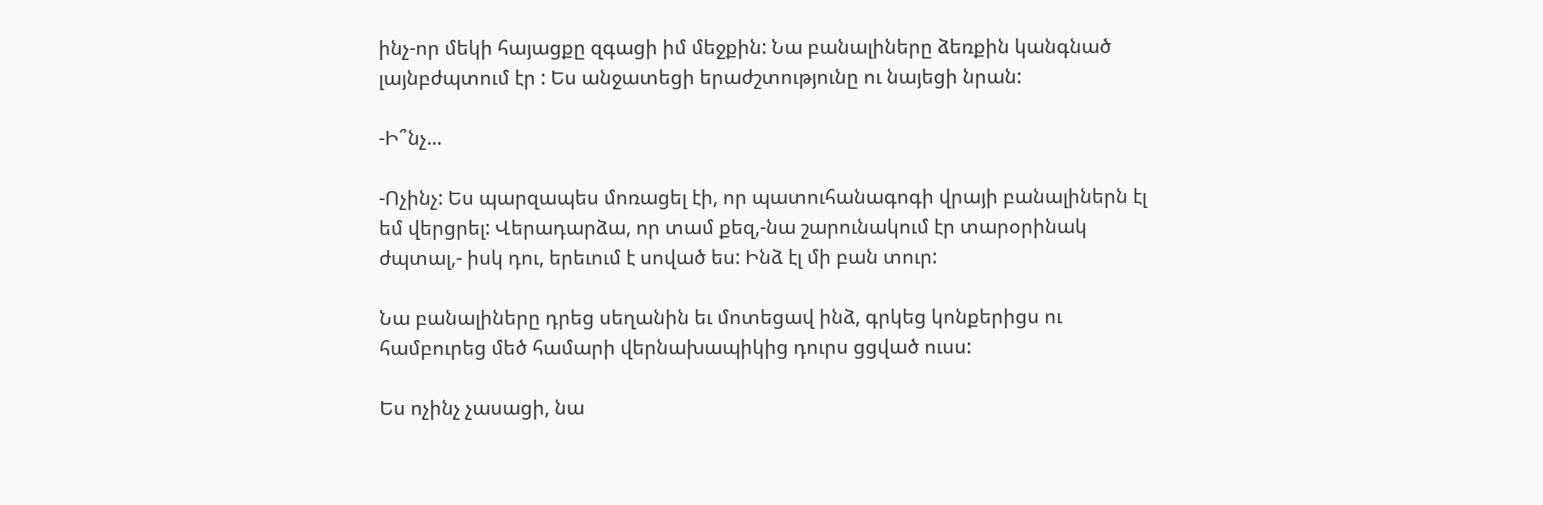ինչ-որ մեկի հայացքը զգացի իմ մեջքին: Նա բանալիները ձեռքին կանգնած լայնբժպտում էր : Ես անջատեցի երաժշտությունը ու նայեցի նրան:

-Ի՞նչ...

-Ոչինչ: Ես պարզապես մոռացել էի, որ պատուհանագոգի վրայի բանալիներն էլ եմ վերցրել: Վերադարձա, որ տամ քեզ,-նա շարունակում էր տարօրինակ ժպտալ,- իսկ դու, երեւում է սոված ես: Ինձ էլ մի բան տուր:

Նա բանալիները դրեց սեղանին եւ մոտեցավ ինձ, գրկեց կոնքերիցս ու համբուրեց մեծ համարի վերնախապիկից դուրս ցցված ուսս:

Ես ոչինչ չասացի, նա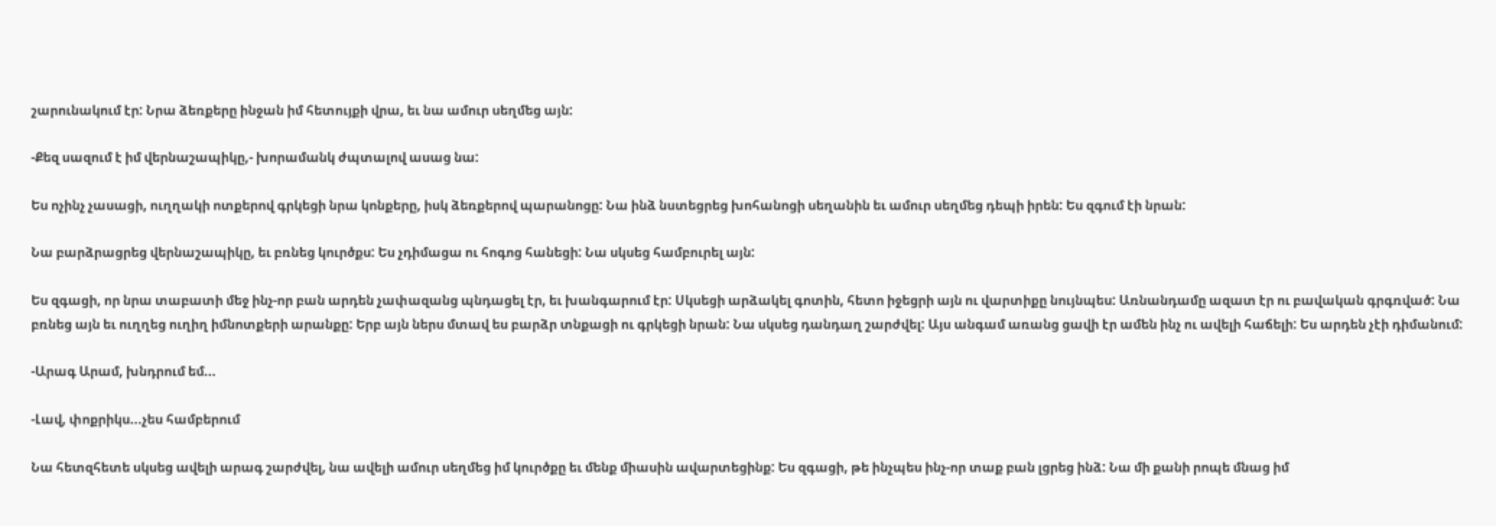շարունակում էր: Նրա ձեռքերը ինջան իմ հետույքի վրա, եւ նա ամուր սեղմեց այն:

-Քեզ սազում է իմ վերնաշապիկը,- խորամանկ ժպտալով ասաց նա:

Ես ոչինչ չասացի, ուղղակի ոտքերով գրկեցի նրա կոնքերը, իսկ ձեռքերով պարանոցը: Նա ինձ նստեցրեց խոհանոցի սեղանին եւ ամուր սեղմեց դեպի իրեն: Ես զգում էի նրան:

Նա բարձրացրեց վերնաշապիկը, եւ բռնեց կուրծքս: Ես չդիմացա ու հոգոց հանեցի: Նա սկսեց համբուրել այն:

Ես զգացի, որ նրա տաբատի մեջ ինչ-որ բան արդեն չափազանց պնդացել էր, եւ խանգարում էր: Սկսեցի արձակել գոտին, հետո իջեցրի այն ու վարտիքը նույնպես: Առնանդամը ազատ էր ու բավական գրգռված: Նա բռնեց այն եւ ուղղեց ուղիղ իմնոտքերի արանքը: Երբ այն ներս մտավ ես բարձր տնքացի ու գրկեցի նրան: Նա սկսեց դանդաղ շարժվել: Այս անգամ առանց ցավի էր ամեն ինչ ու ավելի հաճելի: Ես արդեն չէի դիմանում:

-Արագ Արամ, խնդրում եմ...

-Լավ, փոքրիկս...չես համբերում

Նա հետզհետե սկսեց ավելի արագ շարժվել, նա ավելի ամուր սեղմեց իմ կուրծքը եւ մենք միասին ավարտեցինք: Ես զգացի, թե ինչպես ինչ-որ տաք բան լցրեց ինձ: Նա մի քանի րոպե մնաց իմ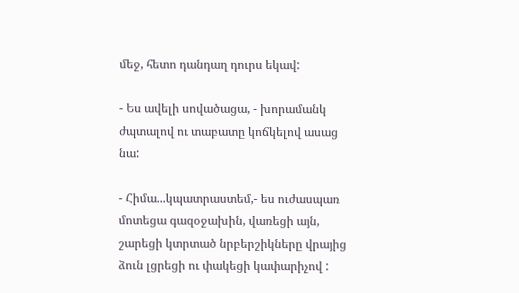մեջ, հետո դանդաղ դուրս եկավ:

- Ես ավելի սովածացա, - խորամանկ ժպտալով ու տաբատը կոճկելով ասաց նա:

- Հիմա...կպատրաստեմ,- ես ուժասպառ մոտեցա գազօջախին, վառեցի այն, շարեցի կտրտած նրբերշիկները վրայից ձուն լցրեցի ու փակեցի կափարիչով :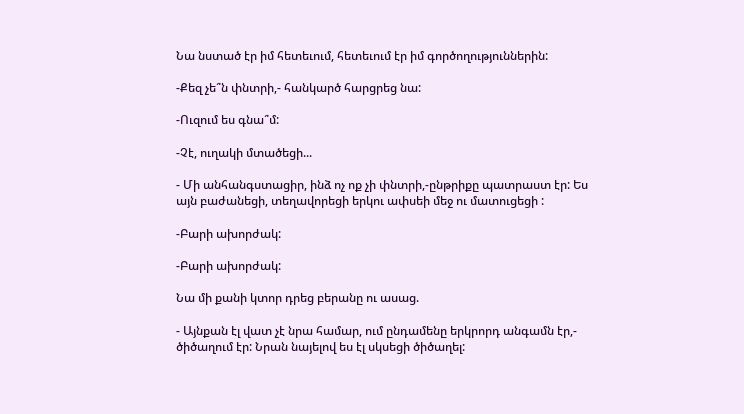Նա նստած էր իմ հետեւում, հետեւում էր իմ գործողություններին:

-Քեզ չե՞ն փնտրի,- հանկարծ հարցրեց նա:

-Ուզում ես գնա՞մ:

-Չէ, ուղակի մտածեցի...

- Մի անհանգստացիր, ինձ ոչ ոք չի փնտրի,-ընթրիքը պատրաստ էր: Ես այն բաժանեցի, տեղավորեցի երկու ափսեի մեջ ու մատուցեցի :

-Բարի ախորժակ:

-Բարի ախորժակ:

Նա մի քանի կտոր դրեց բերանը ու ասաց.

- Այնքան էլ վատ չէ նրա համար, ում ընդամենը երկրորդ անգամն էր,- ծիծաղում էր: Նրան նայելով ես էլ սկսեցի ծիծաղել: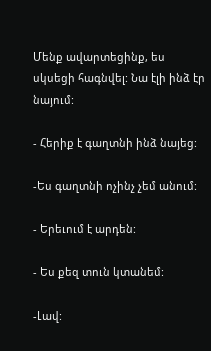Մենք ավարտեցինք, ես սկսեցի հագնվել: Նա էլի ինձ էր նայում:

- Հերիք է գաղտնի ինձ նայեց:

-Ես գաղտնի ոչինչ չեմ անում:

- Երեւում է արդեն:

- Ես քեզ տուն կտանեմ:

-Լավ: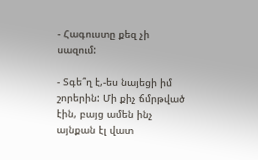- Հագուստը քեզ չի սազում:

- Տգե՞ղ է,-ես նայեցի իմ շորերին: Մի քիչ ճմրթված էին, բայց ամեն ինչ այնքան էլ վատ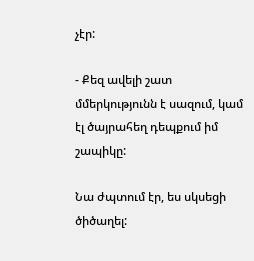չէր:

- Քեզ ավելի շատ մմերկությունն է սազում, կամ էլ ծայրահեղ դեպքում իմ շապիկը:

Նա ժպտում էր, ես սկսեցի ծիծաղել: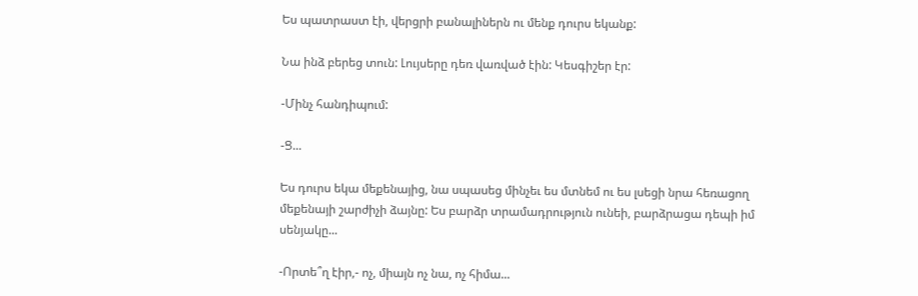Ես պատրաստ էի, վերցրի բանալիներն ու մենք դուրս եկանք:

Նա ինձ բերեց տուն: Լույսերը դեռ վառված էին: Կեսգիշեր էր:

-Մինչ հանդիպում:

-Ց...

Ես դուրս եկա մեքենայից, նա սպասեց մինչեւ ես մտնեմ ու ես լսեցի նրա հեռացող մեքենայի շարժիչի ձայնը: Ես բարձր տրամադրություն ունեի, բարձրացա դեպի իմ սենյակը...

-Որտե՞ղ էիր,- ոչ, միայն ոչ նա, ոչ հիմա...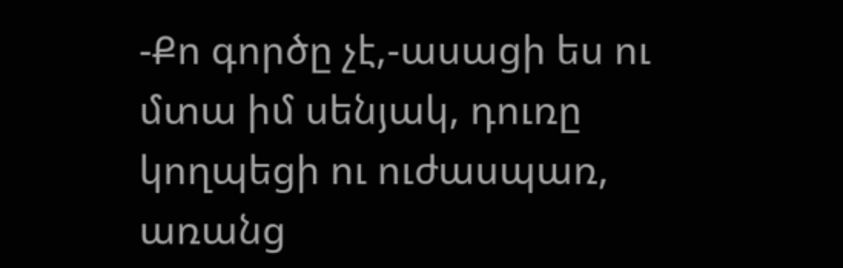-Քո գործը չէ,-ասացի ես ու մտա իմ սենյակ, դուռը կողպեցի ու ուժասպառ, առանց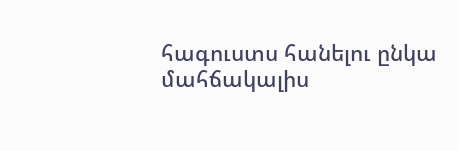հագուստս հանելու ընկա մահճակալիս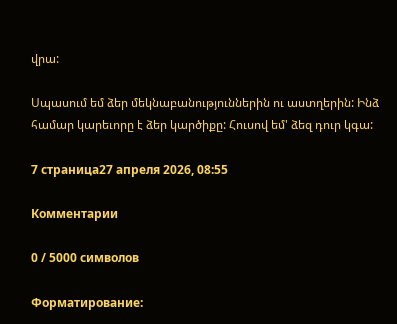վրա:

Սպասում եմ ձեր մեկնաբանություններին ու աստղերին: Ինձ համար կարեւորը է ձեր կարծիքը: Հուսով եմ' ձեզ դուր կգա:

7 страница27 апреля 2026, 08:55

Комментарии

0 / 5000 символов

Форматирование: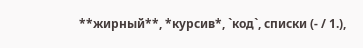**жирный**, *курсив*, `код`, списки (- / 1.),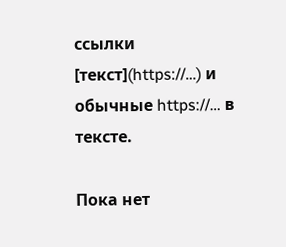ссылки [текст](https://…) и обычные https://… в тексте.

Пока нет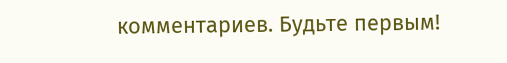комментариев. Будьте первым!